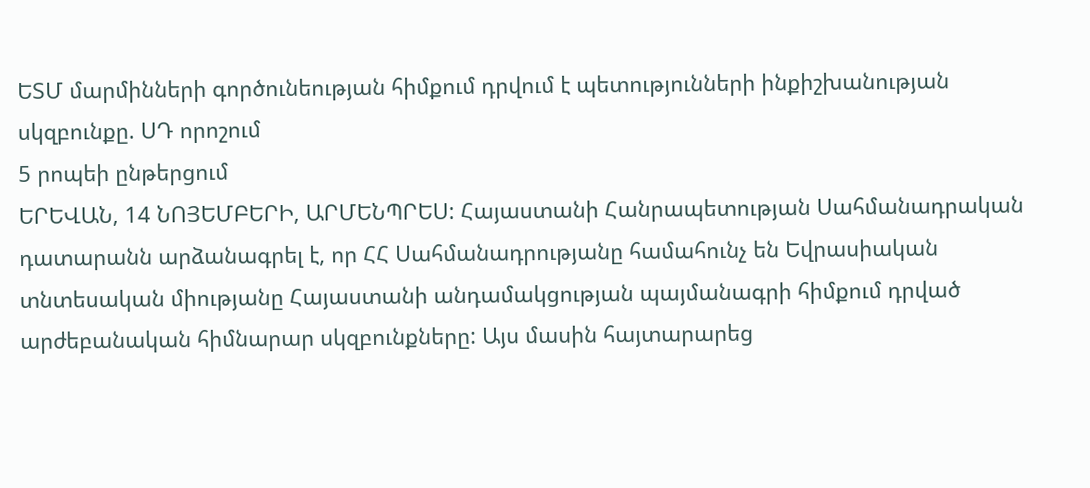ԵՏՄ մարմինների գործունեության հիմքում դրվում է պետությունների ինքիշխանության սկզբունքը. ՍԴ որոշում
5 րոպեի ընթերցում
ԵՐԵՎԱՆ, 14 ՆՈՅԵՄԲԵՐԻ, ԱՐՄԵՆՊՐԵՍ: Հայաստանի Հանրապետության Սահմանադրական դատարանն արձանագրել է, որ ՀՀ Սահմանադրությանը համահունչ են Եվրասիական տնտեսական միությանը Հայաստանի անդամակցության պայմանագրի հիմքում դրված արժեբանական հիմնարար սկզբունքները: Այս մասին հայտարարեց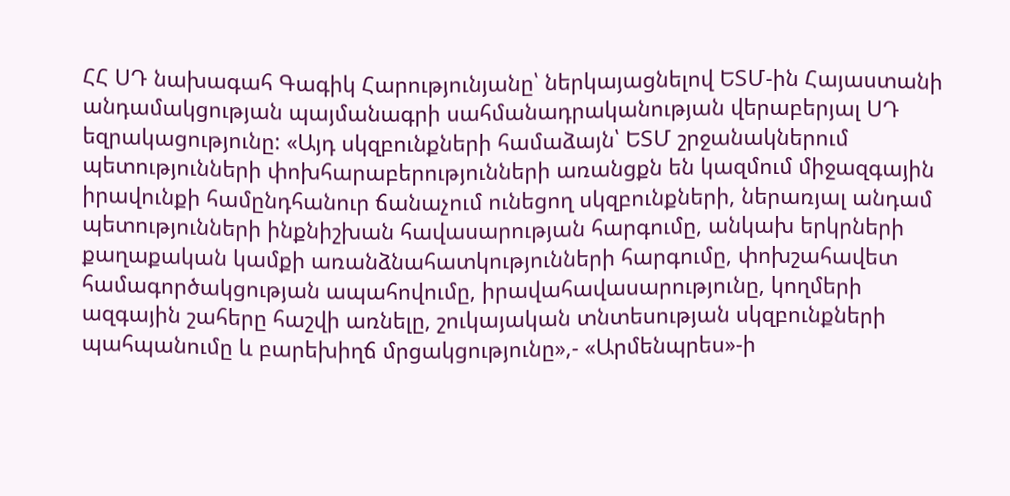ՀՀ ՍԴ նախագահ Գագիկ Հարությունյանը՝ ներկայացնելով ԵՏՄ-ին Հայաստանի անդամակցության պայմանագրի սահմանադրականության վերաբերյալ ՍԴ եզրակացությունը: «Այդ սկզբունքների համաձայն՝ ԵՏՄ շրջանակներում պետությունների փոխհարաբերությունների առանցքն են կազմում միջազգային իրավունքի համընդհանուր ճանաչում ունեցող սկզբունքների, ներառյալ անդամ պետությունների ինքնիշխան հավասարության հարգումը, անկախ երկրների քաղաքական կամքի առանձնահատկությունների հարգումը, փոխշահավետ համագործակցության ապահովումը, իրավահավասարությունը, կողմերի ազգային շահերը հաշվի առնելը, շուկայական տնտեսության սկզբունքների պահպանումը և բարեխիղճ մրցակցությունը»,- «Արմենպրես»-ի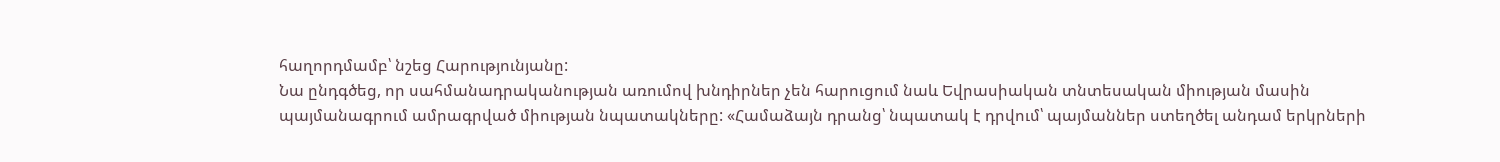հաղորդմամբ՝ նշեց Հարությունյանը:
Նա ընդգծեց, որ սահմանադրականության առումով խնդիրներ չեն հարուցում նաև Եվրասիական տնտեսական միության մասին պայմանագրում ամրագրված միության նպատակները: «Համաձայն դրանց՝ նպատակ է դրվում՝ պայմաններ ստեղծել անդամ երկրների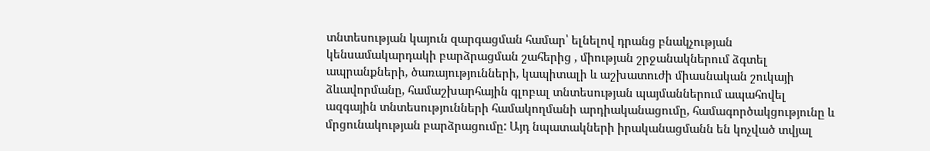տնտեսության կայուն զարգացման համար՝ ելնելով դրանց բնակչության կենսամակարդակի բարձրացման շահերից , միության շրջանակներում ձգտել ապրանքների, ծառայությունների, կապիտալի և աշխատուժի միասնական շուկայի ձևավորմանը, համաշխարհային գլոբալ տնտեսության պայմաններում ապահովել ազգային տնտեսությունների համակողմանի արդիականացումը, համագործակցությունը և մրցունակության բարձրացումը: Այդ նպատակների իրականացմանն են կոչված տվյալ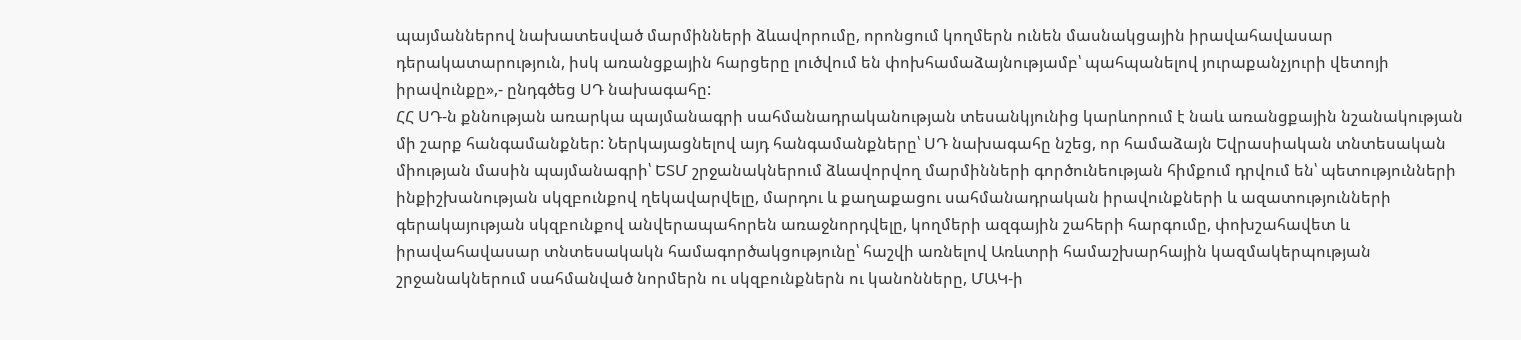պայմաններով նախատեսված մարմինների ձևավորումը, որոնցում կողմերն ունեն մասնակցային իրավահավասար դերակատարություն, իսկ առանցքային հարցերը լուծվում են փոխհամաձայնությամբ՝ պահպանելով յուրաքանչյուրի վետոյի իրավունքը»,- ընդգծեց ՍԴ նախագահը:
ՀՀ ՍԴ-ն քննության առարկա պայմանագրի սահմանադրականության տեսանկյունից կարևորում է նաև առանցքային նշանակության մի շարք հանգամանքներ: Ներկայացնելով այդ հանգամանքները՝ ՍԴ նախագահը նշեց, որ համաձայն Եվրասիական տնտեսական միության մասին պայմանագրի՝ ԵՏՄ շրջանակներում ձևավորվող մարմինների գործունեության հիմքում դրվում են՝ պետությունների ինքիշխանության սկզբունքով ղեկավարվելը, մարդու և քաղաքացու սահմանադրական իրավունքների և ազատությունների գերակայության սկզբունքով անվերապահորեն առաջնորդվելը, կողմերի ազգային շահերի հարգումը, փոխշահավետ և իրավահավասար տնտեսակակն համագործակցությունը՝ հաշվի առնելով Առևտրի համաշխարհային կազմակերպության շրջանակներում սահմանված նորմերն ու սկզբունքներն ու կանոնները, ՄԱԿ-ի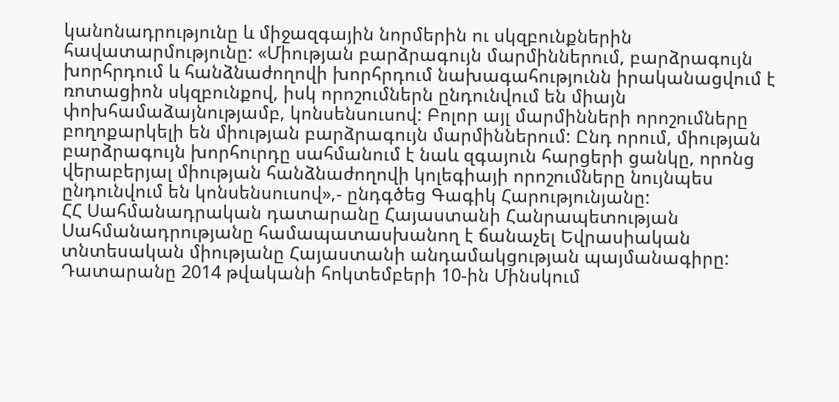կանոնադրությունը և միջազգային նորմերին ու սկզբունքներին հավատարմությունը: «Միության բարձրագույն մարմիններում, բարձրագույն խորհրդում և հանձնաժողովի խորհրդում նախագահությունն իրականացվում է ռոտացիոն սկզբունքով, իսկ որոշումներն ընդունվում են միայն փոխհամաձայնությամբ, կոնսենսուսով: Բոլոր այլ մարմինների որոշումները բողոքարկելի են միության բարձրագույն մարմիններում: Ընդ որում, միության բարձրագույն խորհուրդը սահմանում է նաև զգայուն հարցերի ցանկը, որոնց վերաբերյալ միության հանձնաժողովի կոլեգիայի որոշումները նույնպես ընդունվում են կոնսենսուսով»,- ընդգծեց Գագիկ Հարությունյանը:
ՀՀ Սահմանադրական դատարանը Հայաստանի Հանրապետության Սահմանադրությանը համապատասխանող է ճանաչել Եվրասիական տնտեսական միությանը Հայաստանի անդամակցության պայմանագիրը: Դատարանը 2014 թվականի հոկտեմբերի 10-ին Մինսկում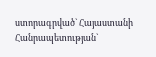ստորագրված` Հայաստանի Հանրապետության`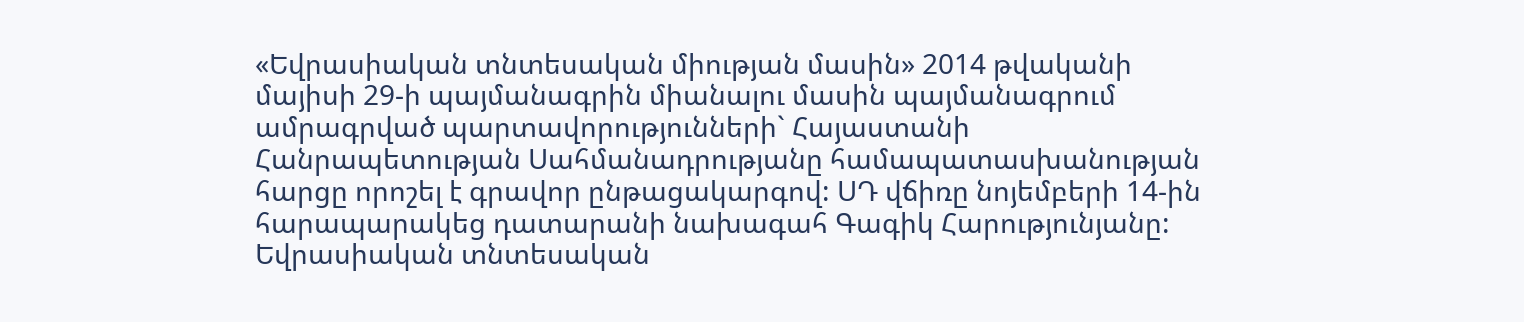«Եվրասիական տնտեսական միության մասին» 2014 թվականի մայիսի 29-ի պայմանագրին միանալու մասին պայմանագրում ամրագրված պարտավորությունների` Հայաստանի Հանրապետության Սահմանադրությանը համապատասխանության հարցը որոշել է գրավոր ընթացակարգով: ՍԴ վճիռը նոյեմբերի 14-ին հարապարակեց դատարանի նախագահ Գագիկ Հարությունյանը:
Եվրասիական տնտեսական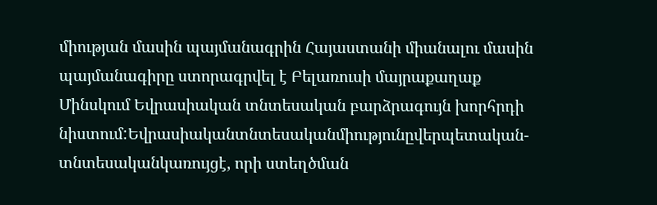միության մասին պայմանագրին Հայաստանի միանալու մասին պայմանագիրը ստորագրվել է Բելառուսի մայրաքաղաք Մինսկում Եվրասիական տնտեսական բարձրագույն խորհրդի նիստում:Եվրասիականտնտեսականմիությունըվերպետական-տնտեսականկառույցէ, որի ստեղծման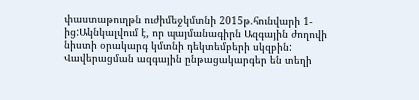փաստաթուղթն ուժիմեջկմտնի 2015թ.հունվարի 1-ից:Ակնկալվում է, որ պայմանագիրն Ազգային ժողովի նիստի օրակարգ կմտնի դեկտեմբերի սկզբին: Վավերացման ազգային ընթացակարգեր են տեղի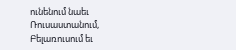ունենում նաեւ Ռուսաստանում, Բելառուսում եւ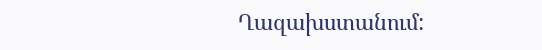Ղազախստանում: